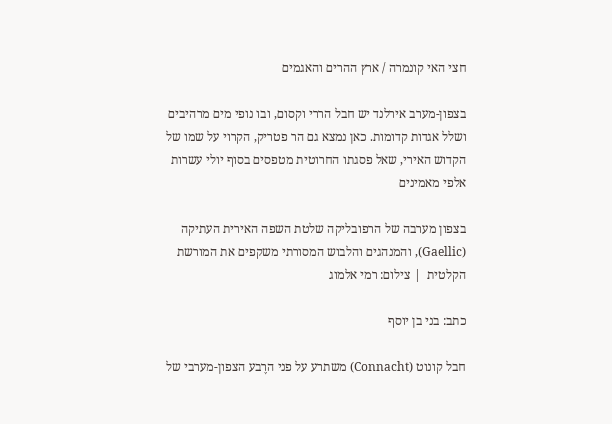חצי האי קונמרה / ארץ ההרים והאגמים

בצפון-מערב אירלנד יש חבל הררי וקסום, ובו נופי מים מרהיבים ושלל אגדות קדומות. כאן נמצא גם הר פטריק, הקרוי על שמו של הקדוש האירי, שאל פסגתו החרוטית מטפסים בסוף יולי עשרות אלפי מאמינים

בצפון מערבה של הרפובליקה שלטת השפה האירית העתיקה (Gaellic), והמנהגים והלבוש המסורתי משקפים את המורשת הקלטית  | צילום: רמי אלמוג

כתב: בני בן יוסף

חבל קונוט (Connacht) משתרע על פני הרֶבע הצפון-מערבי של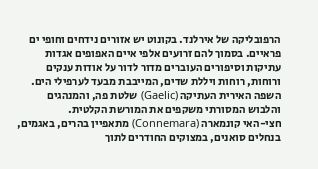הרפובליקה של אירלנד. בקונוט יש אזורים נידחים וחופי ים פראיים. בסמוך להם זרועים אלפי איים האפופים אגדות עתיקות וסיפורים העוברים מדור לדור על אודות ענקים ורוחות, רוחות ויללת שדים, המייבבת מבעד לערפילי הים.
השפה האירית העתיקה (Gaelic) שלטת פה, והמנהגים והלבוש המסורתי משקפים את המורשת הקלטית.
חצי-האי קונמארה (Connemara) מתאפיין בהרים, באגמים, בנחלים סואנים, במצוקים החודרים לתוך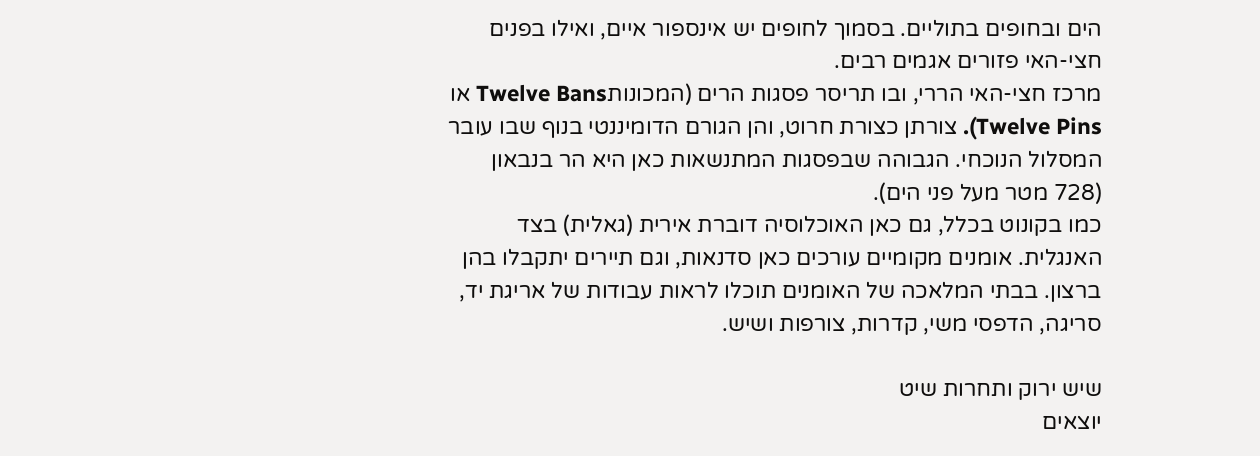הים ובחופים בתוליים. בסמוך לחופים יש אינספור איים, ואילו בפנים חצי-האי פזורים אגמים רבים.
מרכז חצי-האי הררי, ובו תריסר פסגות הרים (המכונותTwelve Bans או Twelve Pins). צורתן כצורת חרוט, והן הגורם הדומיננטי בנוף שבו עובר המסלול הנוכחי. הגבוהה שבפסגות המתנשאות כאן היא הר בנבאון (728 מטר מעל פני הים).
כמו בקונוט בכלל, גם כאן האוכלוסיה דוברת אירית (גאלית) בצד האנגלית. אומנים מקומיים עורכים כאן סדנאות, וגם תיירים יתקבלו בהן ברצון. בבתי המלאכה של האומנים תוכלו לראות עבודות של אריגת יד, סריגה, הדפסי משי, קדרות, צורפות ושיש.

שיש ירוק ותחרות שיט
יוצאים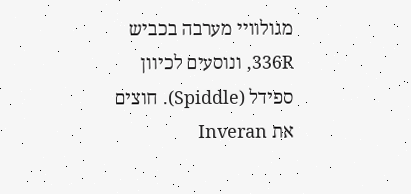מגולוויי מערבה בכביש 336R, ונוסעים לכיוון ספידל (Spiddle). חוצים את Inveran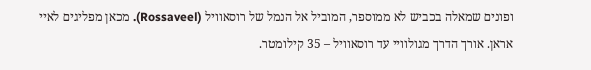ופונים שמאלה בכביש לא ממוספר, המוביל אל הנמל של רוסאוויל (Rossaveel). מכאן מפליגים לאיי אראן. אורך הדרך מגולוויי עד רוסאוויל – 35 קילומטר.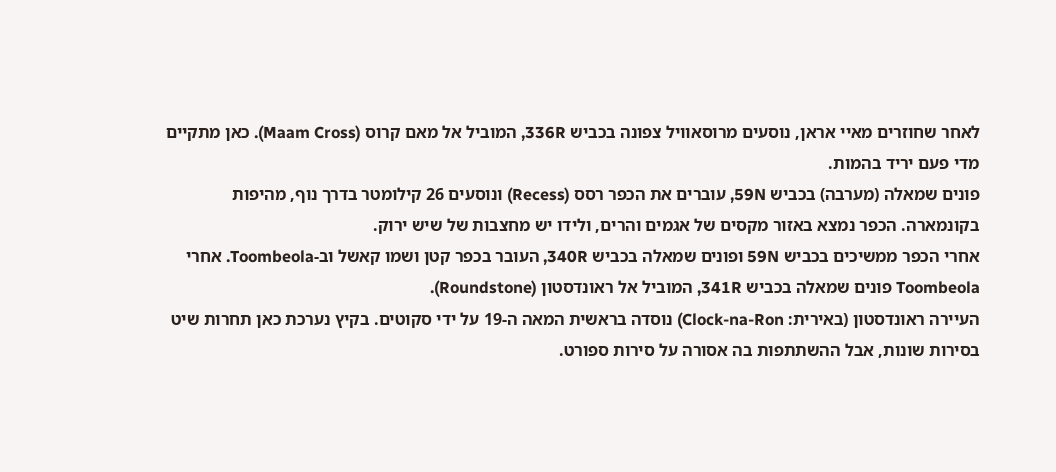לאחר שחוזרים מאיי אראן, נוסעים מרוסאוויל צפונה בכביש 336R, המוביל אל מאם קרוס (Maam Cross). כאן מתקיים מדי פעם יריד בהמות.
פונים שמאלה (מערבה) בכביש 59N, עוברים את הכפר רסס (Recess) ונוסעים 26 קילומטר בדרך נוף, מהיפות בקונמארה. הכפר נמצא באזור מקסים של אגמים והרים, ולידו יש מחצבות של שיש ירוק.
אחרי הכפר ממשיכים בכביש 59N ופונים שמאלה בכביש 340R, העובר בכפר קטן ושמו קאשל וב-Toombeola. אחרי Toombeola פונים שמאלה בכביש 341R, המוביל אל ראונדסטון (Roundstone).
העיירה ראונדסטון (באירית: Clock-na-Ron) נוסדה בראשית המאה ה-19 על ידי סקוטים. בקיץ נערכת כאן תחרות שיט בסירות שונות, אבל ההשתתפות בה אסורה על סירות ספורט.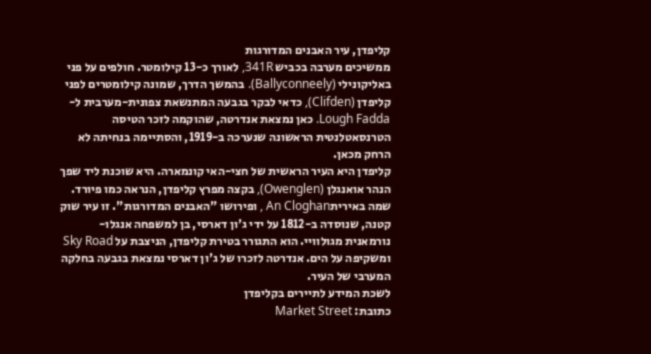קליפדן, עיר האבנים המדורגות
ממשיכים מערבה בכביש 341R, לאורך כ-13 קילומטר. חולפים על פני באליקונילי (Ballyconneely). בהמשך הדרך, שמונה קילומטרים לפני קליפדן (Clifden), כדאי לבקר בגבעה המתנשאת צפונית-מערבית ל-Lough Fadda. כאן נמצאת אנדרטה, שהוקמה לזכר הטיסה הטרנסאטלנטית הראשונה שנערכה ב-1919, והסתיימה בנחיתה לא הרחק מכאן.
קליפדן היא העיר הראשית של חצי-האי קונמארה. היא שוכנת ליד שפך הנהר אואנגלן (Owenglen), בקצה מפרץ קליפדן, הנראה כמו פיורד. שמה באיריתAn Cloghan , ופירושו "האבנים המדורגות". זו עיר שוק קטנה, שנוסדה ב-1812 על ידי ג'ון דארסי, בן למשפחה אנגלו-נורמאנית מגולוויי. הוא התגורר בטירת קליפדן, הניצבת על Sky Road ומשקיפה על הים. אנדרטה לזכרו של ג'ון דארסי נמצאת בגבעה בחלקה המערבי של העיר.
לשכת המידע לתיירים בקליפדן
כתובת: Market Street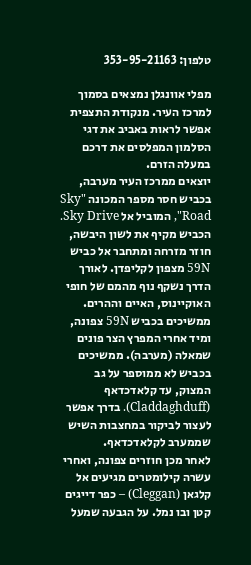טלפון: 353-95-21163

מפלי אוונגלן נמצאים בסמוך למרכז העיר. מנקודת התצפית אפשר לראות באביב את דגי הסלמון המפלסים את דרכם במעלה הזרם.
יוצאים ממרכז העיר מערבה, בכביש חסר מספר המכונה "Sky Road", המוביל אל Sky Drive. הכביש מקיף את לשון היבשה, חוזר מזרחה ומתחבר אל כביש 59N מצפון לקליפדן. לאורך הדרך נשקף נוף מהמם של חופי האוקיינוס, האיים וההרים.
ממשיכים בכביש 59N צפונה, ומיד אחרי המפרץ הצר פונים שמאלה (מערבה). ממשיכים בכביש לא ממוספר על גב המצוק, עד קלאדכדאף (Claddaghduff). בדרך אפשר לעצור לביקור במחצבות השיש שממערב לקלאדכדאף.
לאחר מכן חוזרים צפונה, ואחרי עשרה קילומטרים מגיעים אל קלגאן (Cleggan) – כפר דייגים קטן ובו נמל. על הגבעה שמעל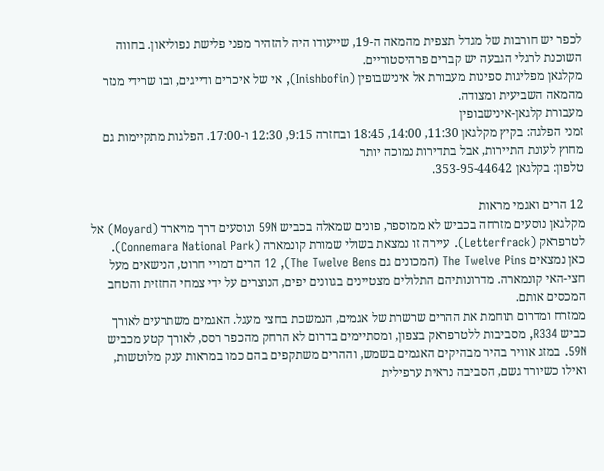לכפר יש חורבות של מגדל תצפית מהמאה ה-19, שייעודו היה להזהיר מפני פלישת נפוליאון. בחווה השוכנת לרגלי הגבעה יש קברים פרהיסטוריים.
מקלגאן מפליגות ספינות מעבורת אל אינישבופין (Inishbofin), אי של איכרים ודייגים, ובו שרידי מנזר מהמאה השביעית ומצודה.
מעבורת קלגאן-אינישבופין
זמני הפלגה: בקיץ מקלגאן 11:30, 14:00, 18:45 ובחזרה 9:15, 12:30 ו-17:00. הפלגות מתקיימות גם מחוץ לעונת התיירות, אבל בתדירות נמוכה יותר
טלפון: בקלגאן 353-95-44642.

12 הרים ואגמי מראות
מקלגאן נוסעים מזרחה בכביש לא ממוספר, פונים שמאלה בכביש 59N ונוסעים דרך מויארד (Moyard) אל לטרפראק (Letterfrack). עיירה זו נמצאת בשולי שמורת קונמארה (Connemara National Park).
כאן נמצאים The Twelve Pins (המכונים גם The Twelve Bens), 12 הרים דמויי חרוט, הנישאים מעל חצי-האי קונמארה. מדרונותיהם התלולים מצטיינים בגוונים יפים, הנוצרים על ידי צמחי החזזית והטחב המכסים אותם.
ממזרח ומדרום תוחמת את ההרים שרשרת של אגמים, הנמשכת בחצי מעגל. האגמים משתרעים לאורך כביש R334, מסביבות ללטרפראק בצפון, ומסתיימים בדרום לא הרחק מהכפר רסס, לאורך קטע מכביש 59N. במזג אוויר בהיר מבהיקים האגמים בשמש, וההרים משתקפים בהם כמו במראות ענק מלוטשות, ואילו כשיורד גשם, הסביבה נראית ערפילית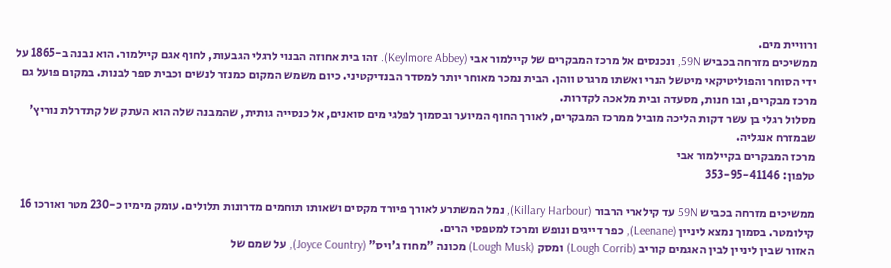ורוויית מים.
ממשיכים מזרחה בכביש 59N, ונכנסים אל מרכז המבקרים של קיילמור אבי (Keylmore Abbey). זהו בית אחוזה הבנוי לרגלי הגבעות, לחוף אגם קיילמור. הוא נבנה ב-1865 על ידי הסוחר והפוליטיקאי מיטשל הנרי ואשתו מרגרט ווהן. הבית נמכר מאוחר יותר למסדר הבנדיקטיני. כיום משמש המקום כמנזר לנשים וכבית ספר לבנות. במקום פועל גם מרכז מבקרים, ובו חנות, מסעדה ובית מלאכה לקדרות.
מסלול רגלי בן עשר דקות הליכה מוביל ממרכז המבקרים, לאורך החוף המיוער ובסמוך לפלגי מים סואנים, אל כנסייה גותית, שהמבנה שלה הוא העתק של קתדרלת נוריץ' שבמזרח אנגליה.
מרכז המבקרים בקיילמור אבי
טלפון: 353-95-41146

ממשיכים מזרחה בכביש 59N עד קילארי הרבור (Killary Harbour), נמל המשתרע לאורך פיורד מקסים ושאותו תוחמים מדרונות תלולים. עומק מימיו כ-230 מטר ואורכו 16 קילומטר. בסמוך נמצא ליניין (Leenane), כפר דייגים ונופש ומרכז למטפסי הרים.
האזור שבין ליניין לבין האגמים קוריב (Lough Corrib) ומסק (Lough Musk) מכונה "מחוז ג'ויס" (Joyce Country), על שמם של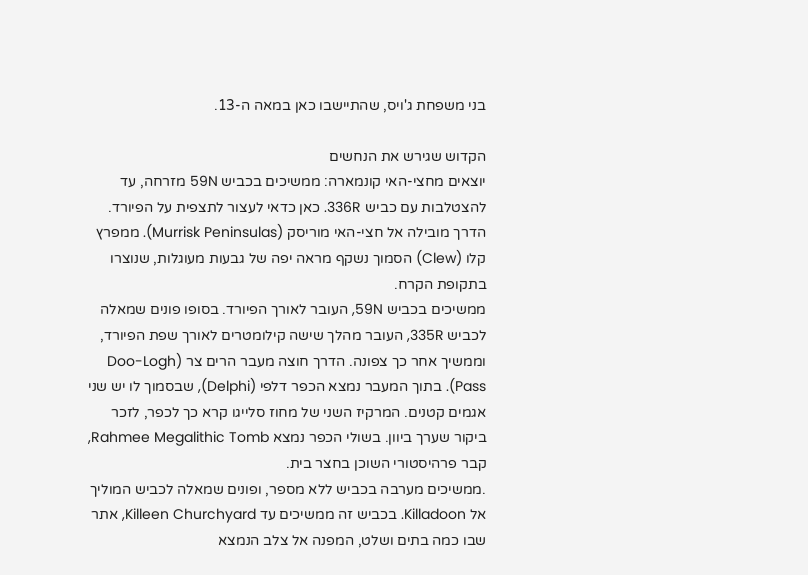בני משפחת ג'ויס, שהתיישבו כאן במאה ה-13.

הקדוש שגירש את הנחשים
יוצאים מחצי-האי קונמארה: ממשיכים בכביש 59N מזרחה, עד להצטלבות עם כביש 336R. כאן כדאי לעצור לתצפית על הפיורד. הדרך מובילה אל חצי-האי מוריסק (Murrisk Peninsulas). ממפרץ קלו (Clew) הסמוך נשקף מראה יפה של גבעות מעוגלות, שנוצרו בתקופת הקרח.
ממשיכים בכביש 59N, העובר לאורך הפיורד. בסופו פונים שמאלה לכביש 335R, העובר מהלך שישה קילומטרים לאורך שפת הפיורד, וממשיך אחר כך צפונה. הדרך חוצה מעבר הרים צר (Doo-Logh Pass). בתוך המעבר נמצא הכפר דלפי (Delphi), שבסמוך לו יש שני אגמים קטנים. המרקיז השני של מחוז סלייגו קרא כך לכפר, לזכר ביקור שערך ביוון. בשולי הכפר נמצא Rahmee Megalithic Tomb, קבר פרהיסטורי השוכן בחצר בית.
.ממשיכים מערבה בכביש ללא מספר, ופונים שמאלה לכביש המוליך אל Killadoon. בכביש זה ממשיכים עד Killeen Churchyard, אתר שבו כמה בתים ושלט, המפנה אל צלב הנמצא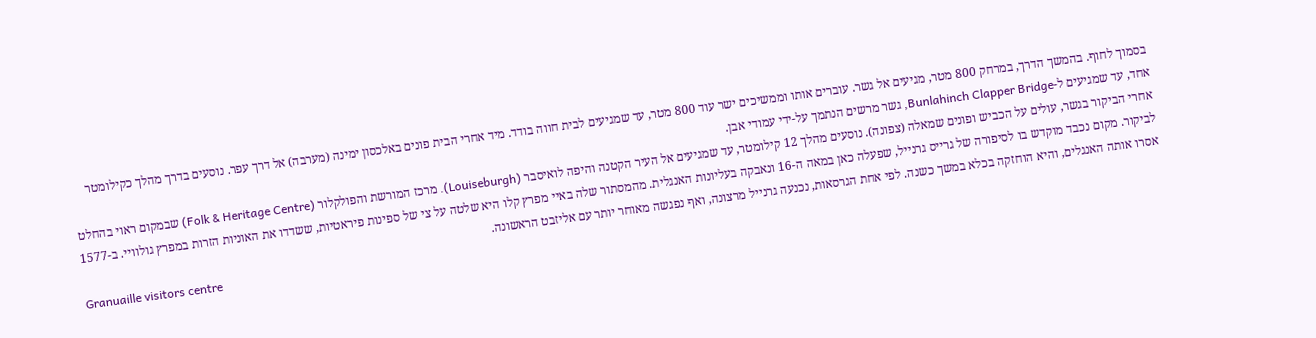בסמוך לחוף. בהמשך הדרך, במרחק 800 מטר, מגיעים אל גשר. עוברים אותו וממשיכים ישר עוד 800 מטר, עד שמגיעים לבית חווה בודד. מיד אחרי הבית פונים באלכסון ימינה (מערבה) אל דרך עפר. נוסעים בדרך מהלך כקילומטר אחד, עד שמגיעים ל-Bunlahinch Clapper Bridge, גשר מרשים הנתמך על-ידי עמודי אבן.
אחרי הביקור בגשר, עולים על הכביש ופונים שמאלה (צפונה). נוסעים מהלך 12 קילומטר, עד שמגיעים אל העיר הקטנה והיפה לואיסבר (Louiseburgh). מרכז המורשת והפולקלור (Folk & Heritage Centre) שבמקום ראוי בהחלט לביקור. מקום נכבד מוקדש בו לסיפורה של גרייס גרנייל, שפעלה כאן במאה ה-16 ונאבקה בעליונות האנגלית. מהמסתור שלה באיי מפרץ קלו היא שלטה על צי של ספינות פיראטיות, ששדדו את האוניות הזרות במפרץ גולוויי. ב-1577 אסרו אותה האנגלים, והיא הוחזקה בכלא במשך כשנה. לפי אחת הגרסאות, נכנעה גרנייל מרצונה, ואף נפגשה מאוחר יותר עם אליזבט הראשונה.
Granuaille visitors centre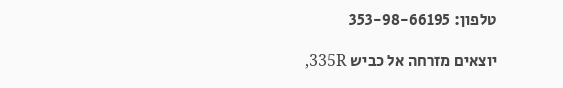טלפון: 353-98-66195

יוצאים מזרחה אל כביש 335R,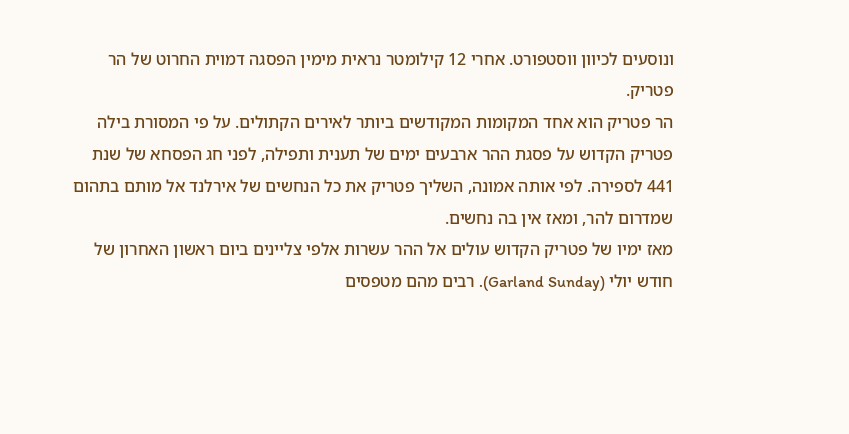ונוסעים לכיוון ווסטפורט. אחרי 12 קילומטר נראית מימין הפסגה דמוית החרוט של הר פטריק.
הר פטריק הוא אחד המקומות המקודשים ביותר לאירים הקתולים. על פי המסורת בילה פטריק הקדוש על פסגת ההר ארבעים ימים של תענית ותפילה, לפני חג הפסחא של שנת 441 לספירה. לפי אותה אמונה, השליך פטריק את כל הנחשים של אירלנד אל מותם בתהום שמדרום להר, ומאז אין בה נחשים.
מאז ימיו של פטריק הקדוש עולים אל ההר עשרות אלפי צליינים ביום ראשון האחרון של חודש יולי (Garland Sunday). רבים מהם מטפסים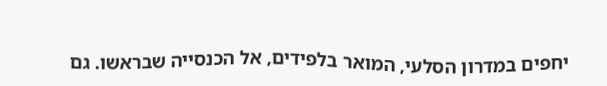יחפים במדרון הסלעי, המואר בלפידים, אל הכנסייה שבראשו. גם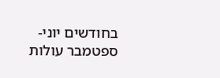בחודשים יוני-ספטמבר עולות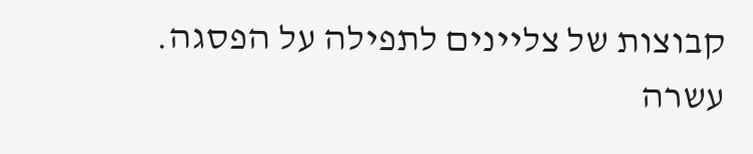קבוצות של צליינים לתפילה על הפסגה.
עשרה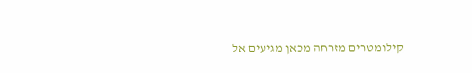קילומטרים מזרחה מכאן מגיעים אל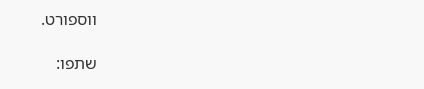ווספורט.

שתפו: